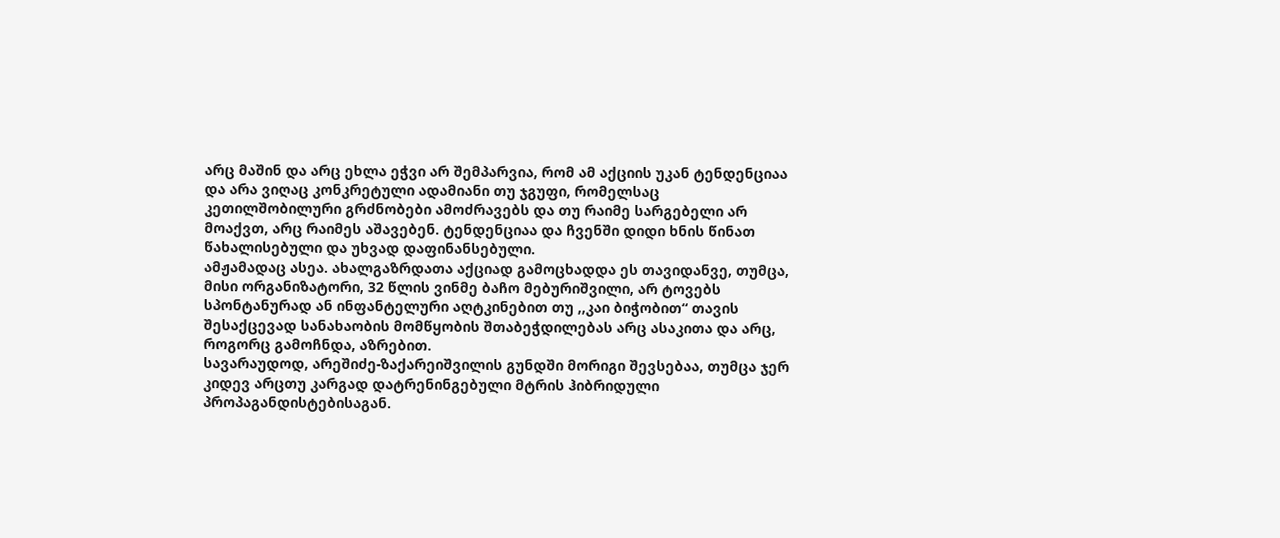არც მაშინ და არც ეხლა ეჭვი არ შემპარვია, რომ ამ აქციის უკან ტენდენციაა და არა ვიღაც კონკრეტული ადამიანი თუ ჯგუფი, რომელსაც კეთილშობილური გრძნობები ამოძრავებს და თუ რაიმე სარგებელი არ მოაქვთ, არც რაიმეს აშავებენ. ტენდენციაა და ჩვენში დიდი ხნის წინათ წახალისებული და უხვად დაფინანსებული.
ამჟამადაც ასეა. ახალგაზრდათა აქციად გამოცხადდა ეს თავიდანვე, თუმცა, მისი ორგანიზატორი, 32 წლის ვინმე ბაჩო მებურიშვილი, არ ტოვებს სპონტანურად ან ინფანტელური აღტკინებით თუ ,,კაი ბიჭობით“ თავის შესაქცევად სანახაობის მომწყობის შთაბეჭდილებას არც ასაკითა და არც, როგორც გამოჩნდა, აზრებით.
სავარაუდოდ, არეშიძე-ზაქარეიშვილის გუნდში მორიგი შევსებაა, თუმცა ჯერ კიდევ არცთუ კარგად დატრენინგებული მტრის ჰიბრიდული პროპაგანდისტებისაგან.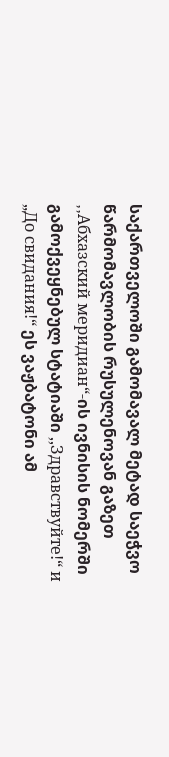საქართველოში გამომავალ მეტად საეჭვო წარმომავლობის რუსულენოვან გაზეთ ,,Aбхазский меридиан“-ის ივნისის ნომერში გამოქვეყნებულ სტატიაში ,,Здравствуйте!“ и „До свидания!“ ეს ვაჟბატონი ამ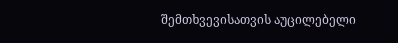შემთხვევისათვის აუცილებელი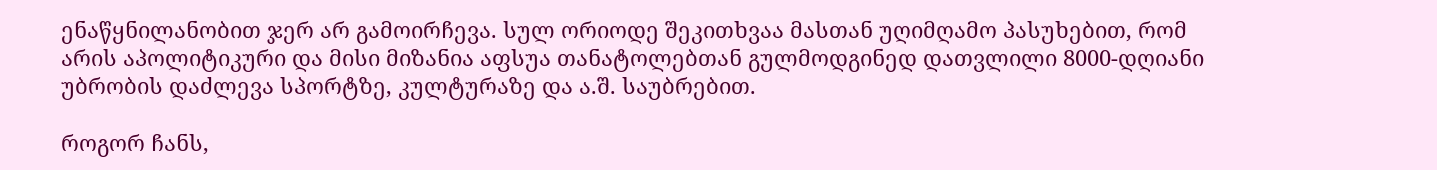ენაწყნილანობით ჯერ არ გამოირჩევა. სულ ორიოდე შეკითხვაა მასთან უღიმღამო პასუხებით, რომ არის აპოლიტიკური და მისი მიზანია აფსუა თანატოლებთან გულმოდგინედ დათვლილი 8000-დღიანი უბრობის დაძლევა სპორტზე, კულტურაზე და ა.შ. საუბრებით.

როგორ ჩანს,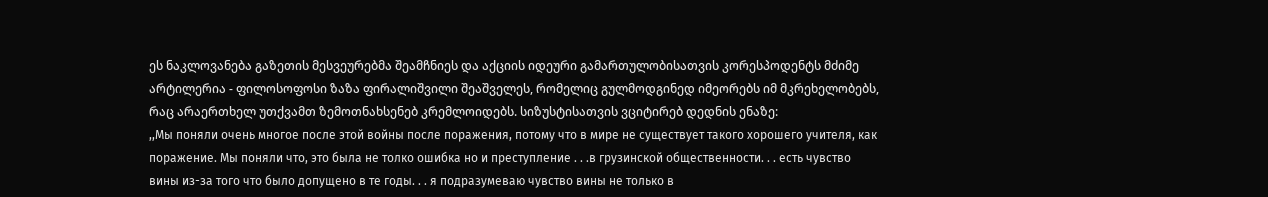ეს ნაკლოვანება გაზეთის მესვეურებმა შეამჩნიეს და აქციის იდეური გამართულობისათვის კორესპოდენტს მძიმე არტილერია - ფილოსოფოსი ზაზა ფირალიშვილი შეაშველეს, რომელიც გულმოდგინედ იმეორებს იმ მკრეხელობებს, რაც არაერთხელ უთქვამთ ზემოთნახსენებ კრემლოიდებს. სიზუსტისათვის ვციტირებ დედნის ენაზე:
,,Мы поняли очень многое после этой войны после поражения, потому что в мире не существует такого хорошего учителя, как поражение. Мы поняли что, это была не толко ошибка но и преступление . . .в грузинской общественности. . . есть чувство вины из-за того что было допущено в те годы. . . я подразумеваю чувство вины не только в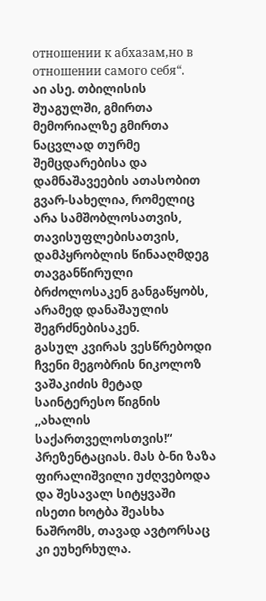отношении к абхазам,но в отношении самого себя“.
აი ასე. თბილისის შუაგულში, გმირთა მემორიალზე გმირთა ნაცვლად თურმე შემცდარებისა და დამნაშავეების ათასობით გვარ-სახელია, რომელიც არა სამშობლოსათვის, თავისუფლებისათვის, დამპყრობლის წინააღმდეგ თავგანწირული ბრძოლოსაკენ განგაწყობს, არამედ დანაშაულის შეგრძნებისაკენ.
გასულ კვირას ვესწრებოდი ჩვენი მეგობრის ნიკოლოზ ვაშაკიძის მეტად საინტერესო წიგნის ,,ახალის საქართველოსთვის!“ პრეზენტაციას. მას ბ-ნი ზაზა ფირალიშვილი უძღვებოდა და შესავალ სიტყვაში ისეთი ხოტბა შეასხა ნაშრომს, თავად ავტორსაც კი ეუხერხულა.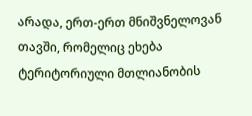არადა, ერთ-ერთ მნიშვნელოვან თავში, რომელიც ეხება ტერიტორიული მთლიანობის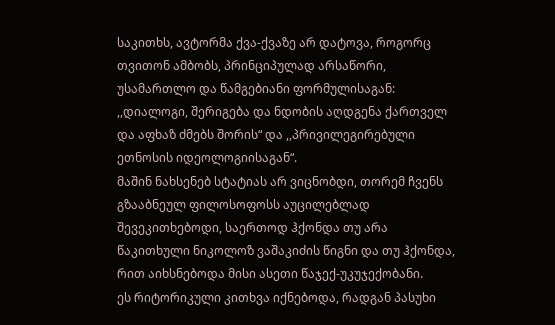საკითხს, ავტორმა ქვა-ქვაზე არ დატოვა, როგორც თვითონ ამბობს, პრინციპულად არსაწორი, უსამართლო და წამგებიანი ფორმულისაგან: ,,დიალოგი, შერიგება და ნდობის აღდგენა ქართველ და აფხაზ ძმებს შორის“ და ,,პრივილეგირებული ეთნოსის იდეოლოგიისაგან“.
მაშინ ნახსენებ სტატიას არ ვიცნობდი, თორემ ჩვენს გზააბნეულ ფილოსოფოსს აუცილებლად შევეკითხებოდი, საერთოდ ჰქონდა თუ არა წაკითხული ნიკოლოზ ვაშაკიძის წიგნი და თუ ჰქონდა, რით აიხსნებოდა მისი ასეთი წაჯექ-უკუჯექობანი.
ეს რიტორიკული კითხვა იქნებოდა, რადგან პასუხი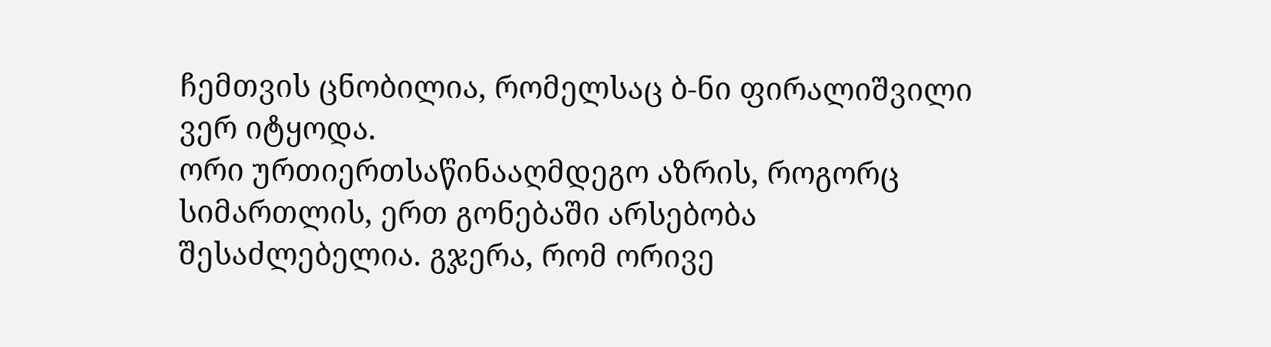ჩემთვის ცნობილია, რომელსაც ბ-ნი ფირალიშვილი ვერ იტყოდა.
ორი ურთიერთსაწინააღმდეგო აზრის, როგორც სიმართლის, ერთ გონებაში არსებობა შესაძლებელია. გჯერა, რომ ორივე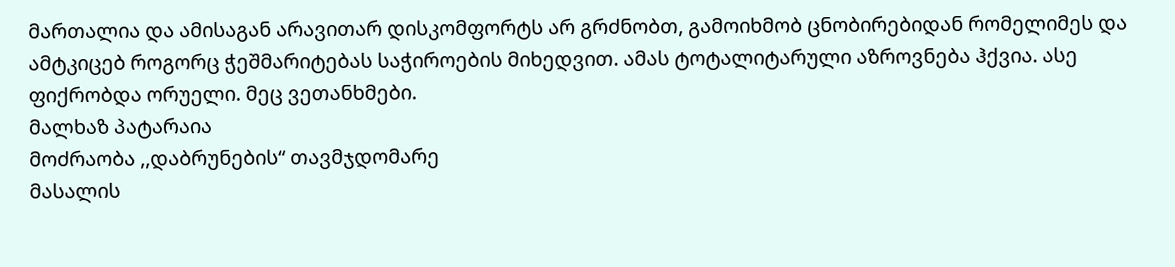მართალია და ამისაგან არავითარ დისკომფორტს არ გრძნობთ, გამოიხმობ ცნობირებიდან რომელიმეს და ამტკიცებ როგორც ჭეშმარიტებას საჭიროების მიხედვით. ამას ტოტალიტარული აზროვნება ჰქვია. ასე ფიქრობდა ორუელი. მეც ვეთანხმები.
მალხაზ პატარაია
მოძრაობა ,,დაბრუნების“ თავმჯდომარე
მასალის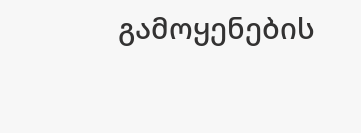გამოყენების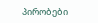პირობები